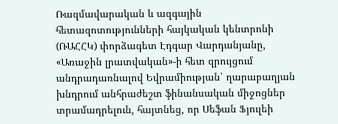Ռազմավարական և ազգային հետազոտությունների հայկական կենտրոնի (ՌԱՀՀԿ) փորձագետ Էդգար Վարդանյանը, «Առաջին լրատվական»-ի հետ զրույցում անդրադառնալով Եվրամիության՝ ղարաբաղյան խնդրում անհրաժեշտ ֆինանսական միջոցներ տրամադրելուն, հայտնեց, որ Սեֆան Ֆյուլեի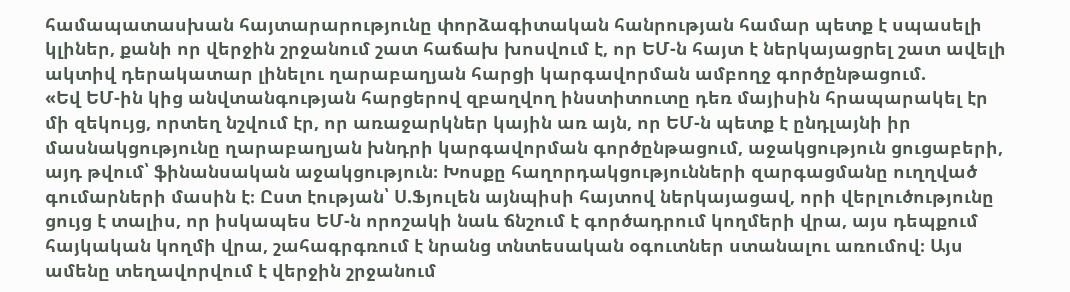համապատասխան հայտարարությունը փորձագիտական հանրության համար պետք է սպասելի կլիներ, քանի որ վերջին շրջանում շատ հաճախ խոսվում է, որ ԵՄ-ն հայտ է ներկայացրել շատ ավելի ակտիվ դերակատար լինելու ղարաբաղյան հարցի կարգավորման ամբողջ գործընթացում.
«Եվ ԵՄ-ին կից անվտանգության հարցերով զբաղվող ինստիտուտը դեռ մայիսին հրապարակել էր մի զեկույց, որտեղ նշվում էր, որ առաջարկներ կային առ այն, որ ԵՄ-ն պետք է ընդլայնի իր մասնակցությունը ղարաբաղյան խնդրի կարգավորման գործընթացում, աջակցություն ցուցաբերի, այդ թվում՝ ֆինանսական աջակցություն։ Խոսքը հաղորդակցությունների զարգացմանը ուղղված գումարների մասին է։ Ըստ էության՝ Ս.Ֆյուլեն այնպիսի հայտով ներկայացավ, որի վերլուծությունը ցույց է տալիս, որ իսկապես ԵՄ-ն որոշակի նաև ճնշում է գործադրում կողմերի վրա, այս դեպքում հայկական կողմի վրա, շահագրգռում է նրանց տնտեսական օգուտներ ստանալու առումով։ Այս ամենը տեղավորվում է վերջին շրջանում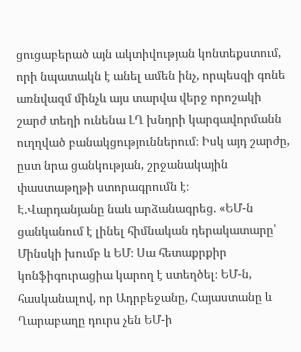ցուցաբերած այն ակտիվության կոնտեքստում, որի նպատակն է անել ամեն ինչ, որպեսզի գոնե առնվազմ մինչև այս տարվա վերջ որոշակի շարժ տեղի ունենա ԼՂ խնդրի կարգավորմանն ուղղված բանակցություններում։ Իսկ այդ շարժը, ըստ նրա ցանկության, շրջանակային փաստաթղթի ստորագրումն է։
Է.Վարդանյանը նաև արձանագրեց. «ԵՄ-ն ցանկանում է լինել հիմնական դերակատարը՝ Մինսկի խումբ և ԵՄ։ Սա հետաքրքիր կոնֆիգուրացիա կարող է ստեղծել։ ԵՄ-ն, հասկանալով, որ Ադրբեջանը, Հայաստանը և Ղարաբաղը դուրս չեն ԵՄ-ի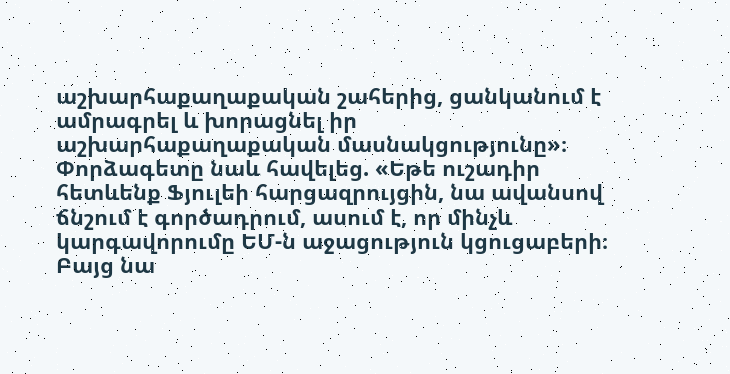աշխարհաքաղաքական շահերից, ցանկանում է ամրագրել և խորացնել իր աշխարհաքաղաքական մասնակցությունը»։
Փորձագետը նաև հավելեց. «Եթե ուշադիր հետևենք Ֆյուլեի հարցազրույցին, նա ավանսով ճնշում է գործադրում, ասում է, որ մինչև կարգավորումը ԵՄ-ն աջացություն կցուցաբերի։ Բայց նա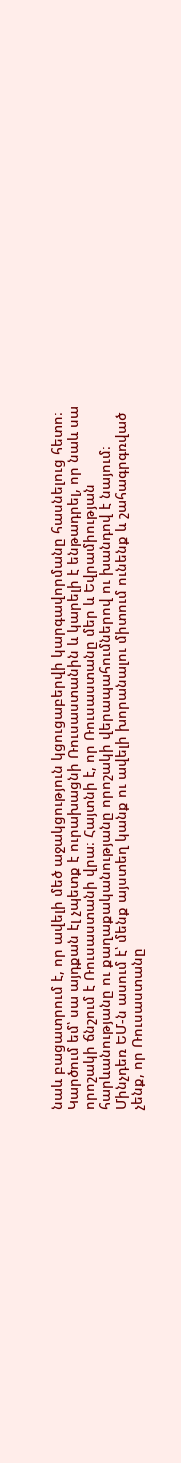նաև բացատրում է, որ ավելի մեծ աջակցություն կցուցաբերվի կարգավորմանը հասնելուց հետո։ Կարծում եմ՝ սա այդքան էլ չպետք է ուրախացնի Ռուսաստանին և կարելի է ենթադրել, որ նաև սա որոշակի ճնշում է Ռուսաստանի վրա։ Հայտնի է, որ Ռուսաստանը մեր և Եվրամիության հարևանությանը ու քաղաքականությանը որոշակի վերապահումներով ու խանդով է նայում։ Մինչդեռ ԵՄ-ն ասում է՝ մենք այստեղ կանք ու ավելի խորանալու միտում ունենք և շահագրգռված չենք, որ Ռուսաստանը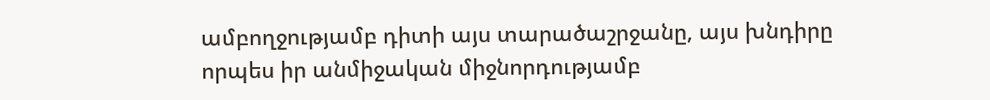ամբողջությամբ դիտի այս տարածաշրջանը, այս խնդիրը որպես իր անմիջական միջնորդությամբ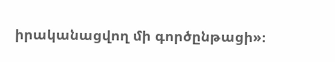իրականացվող մի գործընթացի»։